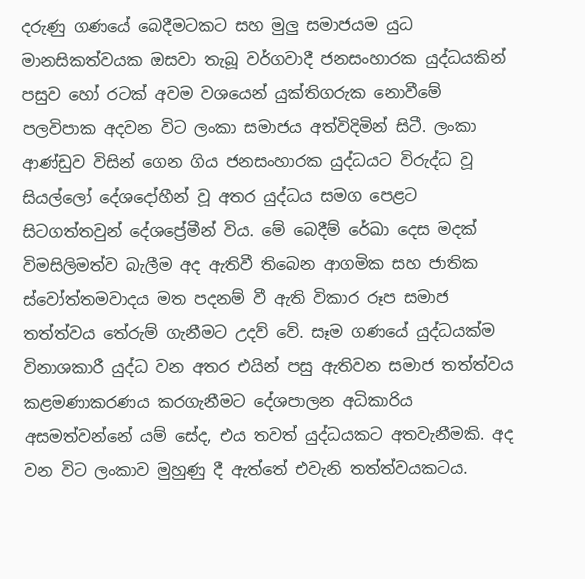දරුණු ගණයේ බෙදීමටකට සහ මුලු සමාජයම යුධ මානසිකත්වයක ඔසවා තැබූ වර්ගවාදී ජනසංහාරක යුද්ධයකින් පසුව හෝ රටක් අවම වශයෙන් යුක්තිගරුක නොවීමේ පලවිපාක අදවන විට ලංකා සමාජය අත්විදිමින් සිටී. ලංකා ආණ්ඩුව විසින් ගෙන ගිය ජනසංහාරක යුද්ධයට විරුද්ධ වූ සියල්ලෝ දේශදෝහීන් වූ අතර යුද්ධය සමග පෙළට සිටගත්තවුන් දේශප්‍රේමීන් විය. මේ බෙදීම් රේඛා දෙස මදක් විමසිලිමත්ව බැලීම අද ඇතිවී තිබෙන ආගමික සහ ජාතික ස්වෝත්තමවාදය මත පදනම් වී ඇති විකාර රූප සමාජ තත්ත්වය තේරුම් ගැනීමට උදව් වේ. සෑම ගණයේ යුද්ධයක්ම විනාශකාරී යුද්ධ වන අතර එයින් පසු ඇතිවන සමාජ තත්ත්වය කළමණාකරණය කරගැනීමට දේශපාලන අධිකාරිය අසමත්වන්නේ යම් සේද, එය තවත් යුද්ධයකට අතවැනීමකි. අද වන විට ලංකාව මුහුණු දී ඇත්තේ එවැනි තත්ත්වයකටය.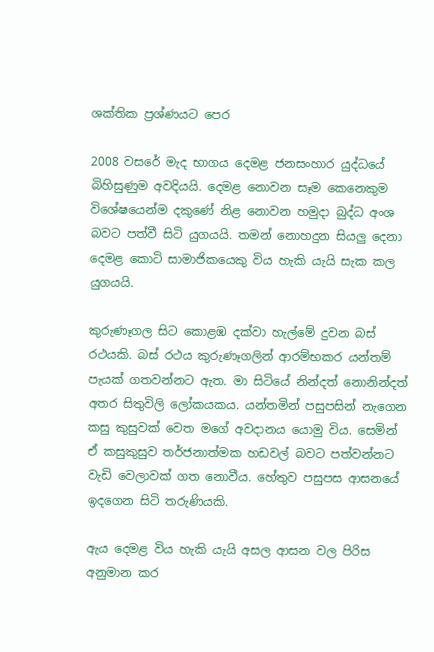ශක්තික ප්‍රශ්ණයට පෙර

2008 වසරේ මැද භාගය දෙමළ ජනසංහාර යුද්ධයේ බිහිසුණුම අවදියයි. දෙමළ නොවන සෑම කෙනෙකුම විශේෂයෙන්ම දකුණේ නිළ නොවන හමුදා බුද්ධ අංශ බවට පත්වී සිටි යුගයයි. තමන් නොහදුන සියලු දෙනා දෙමළ කොටි සාමාජිකයෙකු විය හැකි යැයි සැක කල යුගයයි.

කුරුණෑගල සිට කොළඹ දක්වා හැල්මේ දුවන බස් රථයකි. බස් රථය කුරුණෑගලින් ආරම්භකර යන්තම් පැයක් ගතවන්නට ඇත. මා සිටියේ නින්දත් නොනින්දත් අතර සිතුවිලි ලෝකයකය. යන්තමින් පසුපසින් නැගෙන කසු කුසුවක් වෙත මගේ අවදානය යොමු විය. සෙමින් ඒ කසුකුසුව තර්ජනාත්මක හඩවල් බවට පත්වන්නට වැඩි වෙලාවක් ගත නොවීය. හේතුව පසුපස ආසනයේ ඉදගෙන සිටි තරුණියකි.

ඇය දෙමළ විය හැකි යැයි අසල ආසන වල පිරිස අනුමාන කර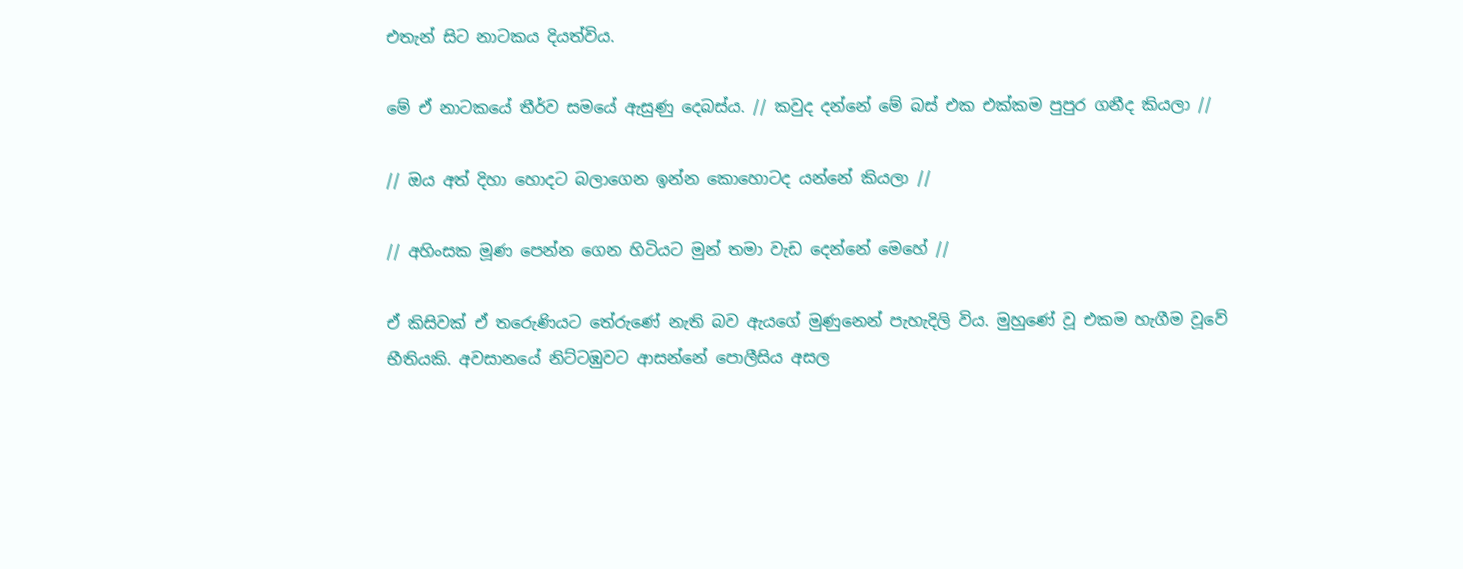එතැන් සිට නාටකය දියත්විය.

මේ ඒ නාටකයේ තීර්ව සමයේ ඇසුණු දෙබස්ය. // කවුද දන්නේ මේ බස් එක එක්කම පුපුර ගනීද කියලා //

// ඔය අත් දිහා හොදට බලාගෙන ඉන්න කොහොටද යන්නේ කියලා //

// අහිංසක මූණ පෙන්න ගෙන හිටියට මුන් තමා වැඩ දෙන්නේ මෙහේ //

ඒ කිසිවක් ඒ තරෙුණියට තේරුණේ නැති බව ඇයගේ මුණුනෙන් පැහැදිලි විය. මුහුණේ වූ එකම හැගීම වූවේ භීතියකි. අවසානයේ නිට්ටඹුවට ආසන්නේ පොලීසිය අසල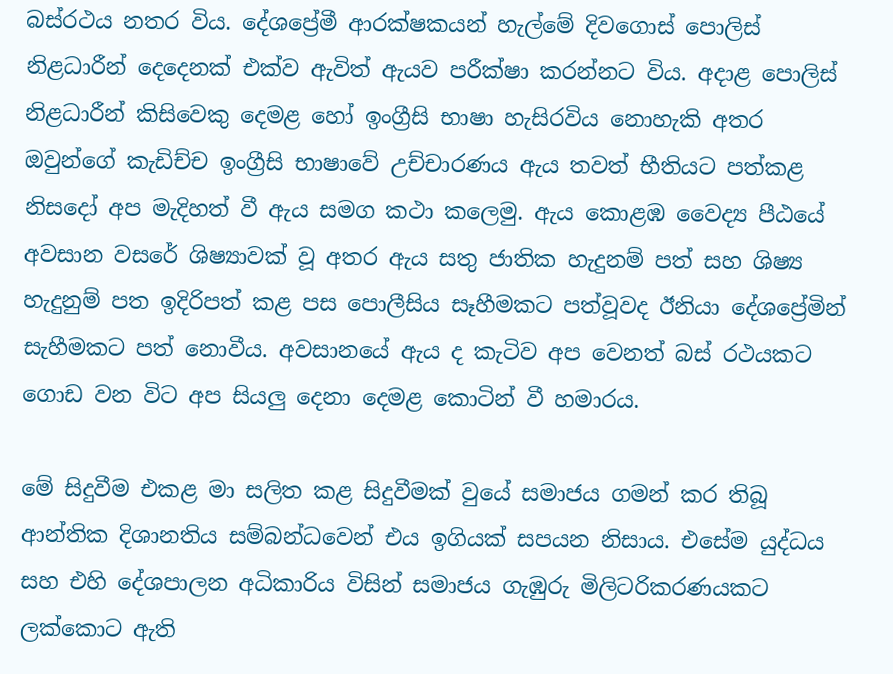බස්රථය නතර විය. දේශප්‍රේමී ආරක්ෂකයන් හැල්මේ දිවගොස් පොලිස් නිළධාරීන් දෙදෙනක් එක්ව ඇවිත් ඇයව පරීක්ෂා කරන්නට විය. අදාළ පොලිස් නිළධාරීන් කිසිවෙකු දෙමළ හෝ ඉංග්‍රීසි භාෂා හැසිරවිය නොහැකි අතර ඔවුන්ගේ කැඩිච්ච ඉංග්‍රීසි භාෂාවේ උච්චාරණය ඇය තවත් භීතියට පත්කළ නිසදෝ අප මැදිහත් වී ඇය සමග කථා කලෙමු. ඇය කොළඹ වෛද්‍ය පීඨයේ අවසාන වසරේ ශිෂ්‍යාවක් වූ අතර ඇය සතු ජාතික හැදුනම් පත් සහ ශිෂ්‍ය හැදුනුම් පත ඉදිරිපත් කළ පස පොලීසිය සෑහීමකට පත්වූවද ඊනියා දේශප්‍රේමින් සැහීමකට පත් නොවීය. අවසානයේ ඇය ද කැටිව අප වෙනත් බස් රථයකට ගොඩ වන විට අප සියලු දෙනා දෙමළ කොටින් වී හමාරය.

මේ සිදුවීම එකළ මා සලිත කළ සිදුවීමක් වුයේ සමාජය ගමන් කර තිබූ ආන්තික දිශානතිය සම්බන්ධවෙන් එය ඉගියක් සපයන නිසාය. එසේම යුද්ධය සහ එහි දේශපාලන අධිකාරිය විසින් සමාජය ගැඹුරු මිලිටරිකරණයකට ලක්කොට ඇති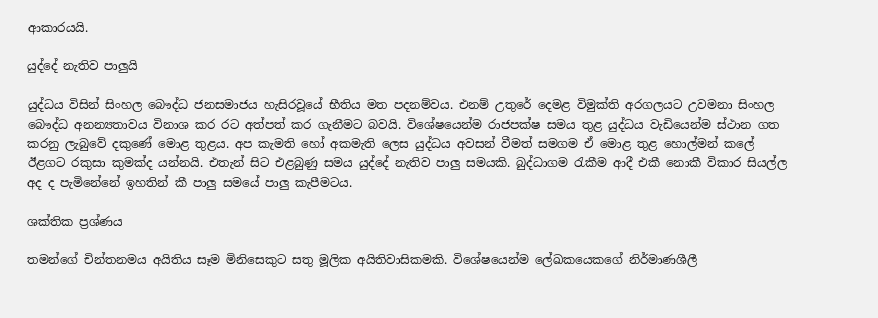ආකාරයයි.

යුද්දේ නැතිව පාලුයි

යුද්ධය විසින් සිංහල බෞද්ධ ජනසමාජය හැසිරවූයේ භීතිය මත පදනම්වය. එනම් උතුරේ දෙමළ විමුක්ති අරගලයට උවමනා සිංහල බෞද්ධ අනන්‍යතාවය විනාශ කර රට අත්පත් කර ගැනීමට බවයි. විශේෂයෙන්ම රාජපක්ෂ සමය තුළ යුද්ධය වැඩියෙන්ම ස්ථාන ගත කරනු ලැබුවේ දකුණේ මොළ තුළය. අප කැමති හෝ අකමැති ලෙස යුද්ධය අවසන් වීමත් සමගම ඒ මොළ තුළ හොල්මන් කලේ ඊළගට රකුසා කුමක්ද යන්නයි. එතැන් සිට එළබුණු සමය යුද්දේ නැතිව පාලු සමයකි. බුද්ධාගම රැකීම ආදී එකී නොකී විකාර සියල්ල අද ද පැමිනේනේ ඉහතින් කී පාලු සමයේ පාලු කැපීමටය.

ශක්තික ප්‍රශ්ණය

තමන්ගේ චින්තනමය අයිතිය සෑම මිනිසෙකුට සතු මූලික අයිතිවාසිකමකි. විශේෂයෙන්ම ලේඛකයෙකගේ නිර්මාණශීලී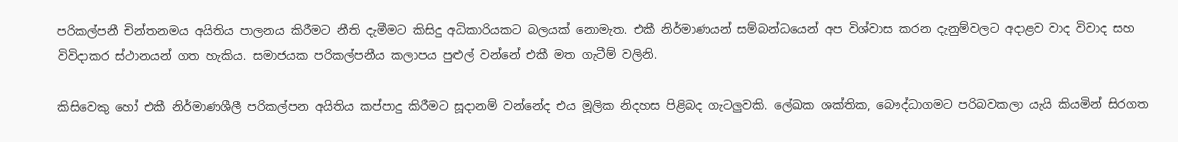පරිකල්පනී චින්තනමය අයිතිය පාලනය කිරීමට නීති දැමීමට කිසිදු අධිකාරියකට බලයක් නොමැත. එකී නිර්මාණයන් සම්බන්ධයෙන් අප විශ්වාස කරන දැනුම්වලට අදාළව වාද විවාද සහ විවිදාකර ස්ථානයන් ගත හැකිය. සමාජයක පරිකල්පනීය කලාපය පුළුල් වන්නේ එකී මත ගැටීම් වලිනි.

කිසිවෙකු හෝ එකී නිර්මාණශීලී පරිකල්පන අයිතිය කප්පාදු කිරීමට සූදානම් වන්නේද එය මූලික නිදහස පිළිබද ගැටලුවකි. ලේඛක ශක්තික, බෞද්ධාගමට පරිබවකලා යැයි කියමින් සිරගත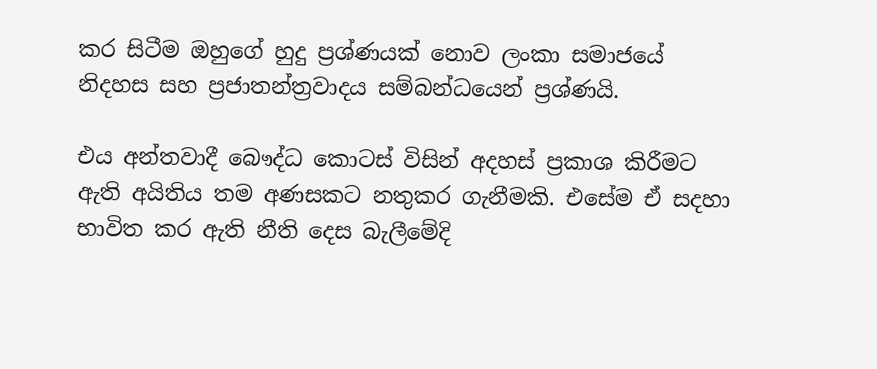කර සිටීම ඔහුගේ හුදු ප්‍රශ්ණයක් නොව ලංකා සමාජයේ නිදහස සහ ප්‍රජාතන්ත්‍රවාදය සම්බන්ධයෙන් ප්‍රශ්ණයි.

එය අන්තවාදී බෞද්ධ කොටස් විසින් අදහස් ප්‍රකාශ කිරීමට ඇති අයිතිය තම අණසකට නතුකර ගැනීමකි. එසේම ඒ සදහා භාවිත කර ඇති නීති දෙස බැලීමේදි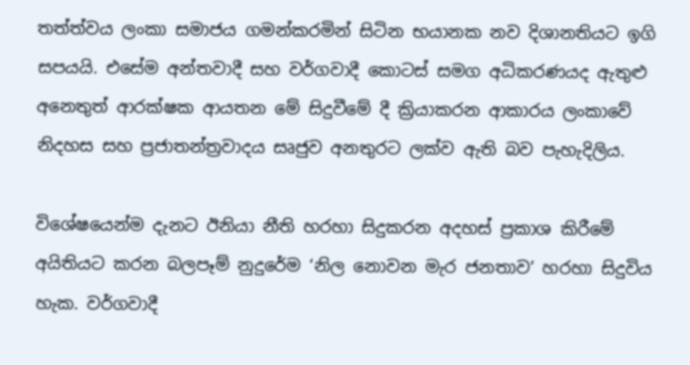තත්ත්වය ලංකා සමාජය ගමන්කරමින් සිටින භයානක නව දිශානතියට ඉගි සපයයි. එසේම අන්තවාදී සහ වර්ගවාදී කොටස් සමග අධිකරණයද ඇතුළු අනෙතුත් ආරක්ෂක ආයතන මේ සිදුවීමේ දී ක්‍රියාකරන ආකාරය ලංකාවේ නිදහස සහ ප්‍රජාතන්ත්‍රවාදය සෘජුව අනතුරට ලක්ව ඇති බව පැහැදිලිය.

විශේෂයෙන්ම දැනට ඊනියා නීති හරහා සිදුකරන අදහස් ප්‍රකාශ කිරීමේ අයිතියට කරන බලපෑම් නුදුරේම ‘නිල නොවන මැර ජනතාව’ හරහා සිදුවිය හැක. වර්ගවාදී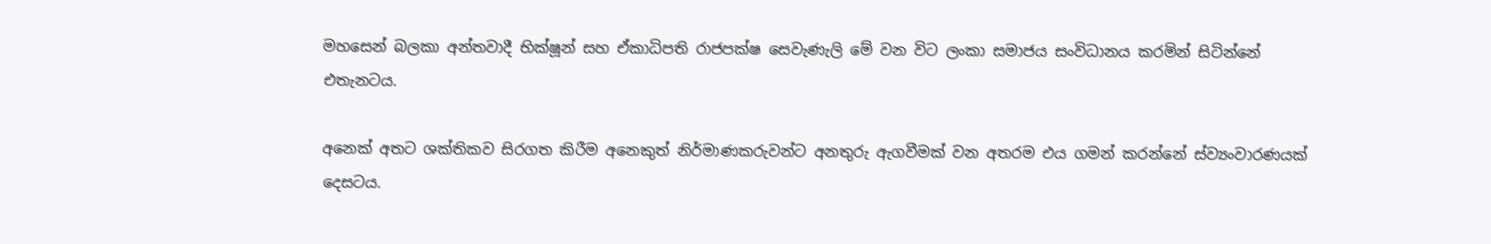මහසෙන් බලකා අන්තවාදී භික්ෂූන් සහ ඒකාධිපති රාජපක්ෂ සෙවැණැලි මේ වන විට ලංකා සමාජය සංවිධානය කරමින් සිටින්නේ එතැනටය.

අනෙක් අතට ශක්තිකව සිරගත කිරීම අනෙකුත් නිර්මාණකරුවන්ට අනතුරු ඇගවීමක් වන අතරම එය ගමන් කරන්නේ ස්ව්‍යංවාරණයක් දෙසටය.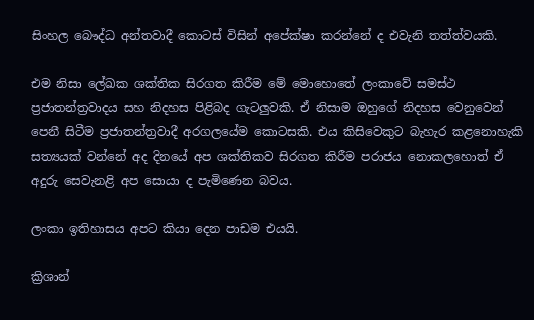සිංහල බෞද්ධ අන්තවාදී කොටස් විසින් අපේක්ෂා කරන්නේ ද එවැනි තත්ත්වයකි.

එම නිසා ලේඛක ශක්තික සිරගත කිරීම මේ මොහොතේ ලංකාවේ සමස්ථ ප්‍රජාතන්ත්‍රවාදය සහ නිදහස පිළිබද ගැටලුවකි. ඒ නිසාම ඔහුගේ නිදහස වෙනුවෙන් පෙනී සිටීම ප්‍රජාතන්ත්‍රවාදී අරගලයේම කොටසකි. එය කිසිවෙකුට බැහැර කළනොහැකි සත්‍යයක් වන්නේ අද දිනයේ අප ශක්තිකව සිරගත කිරීම පරාජය නොකලහොත් ඒ අදුරු සෙවැනළි අප සොයා ද පැමිණෙන බවය.

ලංකා ඉතිහාසය අපට කියා දෙන පාඩම එයයි.

ක්‍රිශාන්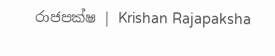රාජපක්ෂ | Krishan Rajapaksha